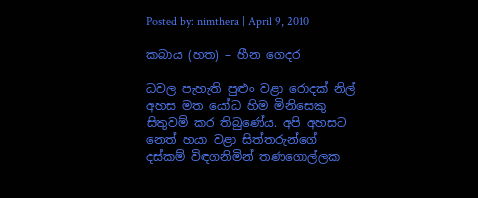Posted by: nimthera | April 9, 2010

කබාය (හත) – හීන ගෙදර

ධවල පැහැති පුළුං වළා රොදක් නිල් අහස මත යෝධ හිම මිනිසෙකු සිතුවම් කර තිබුණේය. අපි අහසට නෙත් හයා වළා සිත්තරුන්ගේ දස්කම් විඳගනිමින් තණගොල්ලක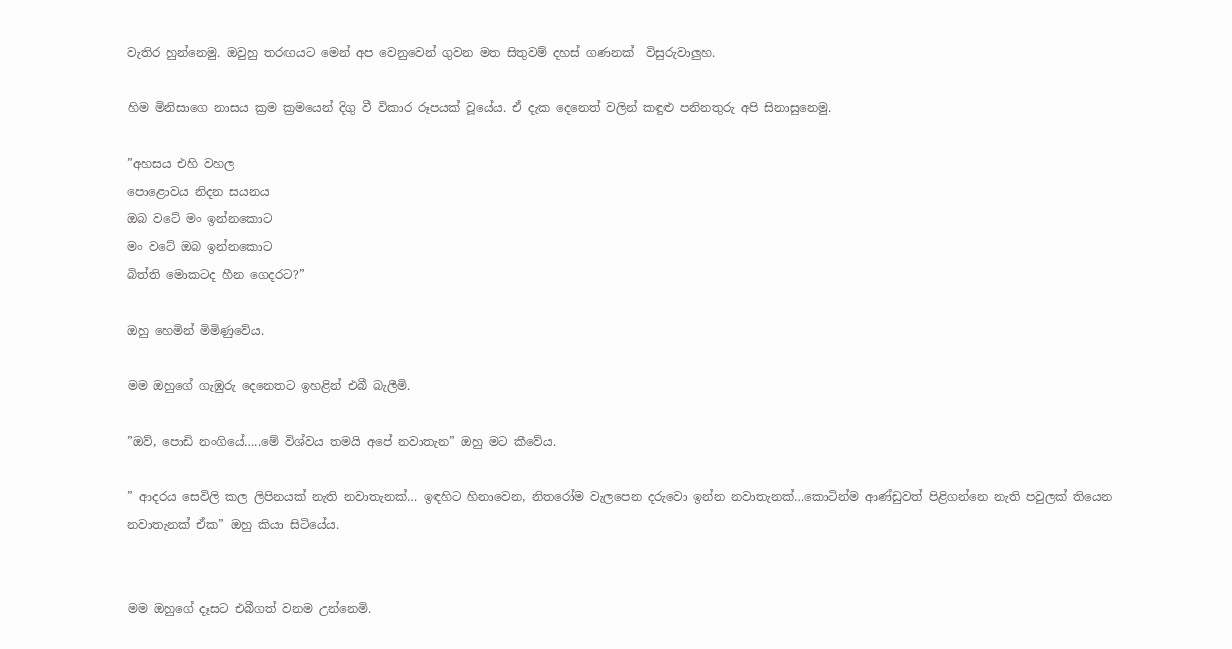වැතිර හුන්නෙමු. ඔවුහු තරඟයට මෙන් අප වෙනුවෙන් ගුවන මත සිතුවම් දහස් ගණනක්  විසුරුවාලුහ.

හිම මිනිසාගෙ නාසය ක්‍රම ක්‍රමයෙන් දිගු වී විකාර රූපයක් වූයේය. ඒ දැක දෙනෙත් වලින් කඳුළු පනිනතුරු අපි සිනාසුනෙමු.

”අහසය එහි වහල
පොළොවය නිදන සයනය
ඔබ වටේ මං ඉන්නකොට
මං වටේ ඔබ ඉන්නකොට
බිත්ති මොකටද හීන ගෙදරට?”

ඔහු හෙමින් මිමිණුවේය.

මම ඔහුගේ ගැඹුරු දෙනෙතට ඉහළින් එබී බැලීමි.

”ඔව්, පොඩි නංගියේ…..මේ විශ්වය තමයි අපේ නවාතැන” ඔහු මට කීවේය.

” ආදරය සෙවිලි කල ලිපිනයක් නැති නවාතැනක්… ඉඳහිට හිනාවෙන, නිතරෝම වැලපෙන දරුවො ඉන්න නවාතැනක්…කොටින්ම ආණ්ඩුවත් පිළිගන්නෙ නැති පවුලක් තියෙන නවාතැනක් ඒක” ඔහු කියා සිටියේය.


මම ඔහුගේ දෑසට එබීගත් වනම උන්නෙමි.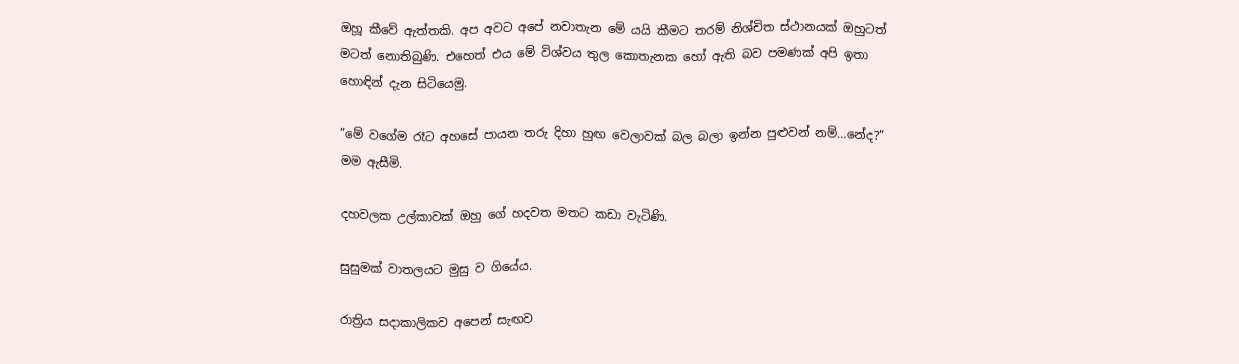ඔහූ කීවේ ඇත්තකි. අප අවට අපේ නවාතැන මේ යයි කීමට තරම් නිශ්චිත ස්ථානයක් ඔහුටත් මටත් නොතිබුණි. එහෙත් එය මේ විශ්වය තුල කොතැනක හෝ ඇති බව පමණක් අපි ඉතා හොඳින් දැන සිටියෙමු.

”මේ වගේම රෑට අහසේ පායන තරු දිහා හුඟ වෙලාවක් බල බලා ඉන්න පුළුවන් නම්…නේද?” මම ඇසීමි.

දහවලක උල්කාවක් ඔහු ගේ හදවත මතට කඩා වැටිණි.

සුසුමක් වාතලයට මුසු ව ගියේය.

රාත්‍රිය සදාකාලිකව අපෙන් සැඟව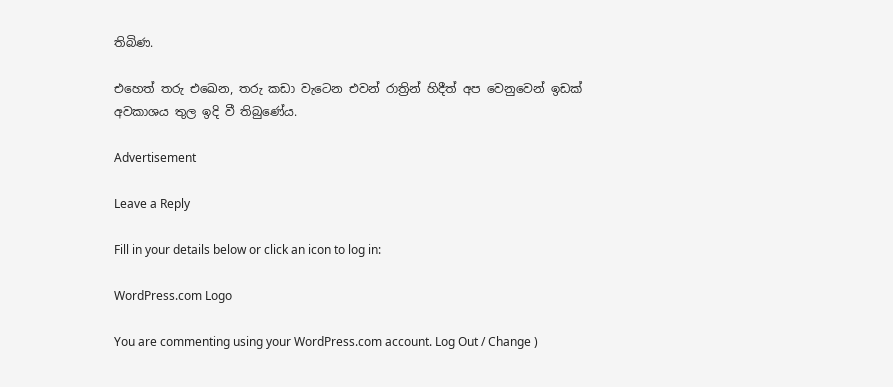තිබිණ.

එහෙත් තරු එඛෙන, තරු කඩා වැටෙන එවන් රාත්‍රින් හිදීත් අප වෙනුවෙන් ඉඩක් අවකාශය තුල ඉදි වී තිබුණේය.

Advertisement

Leave a Reply

Fill in your details below or click an icon to log in:

WordPress.com Logo

You are commenting using your WordPress.com account. Log Out / Change )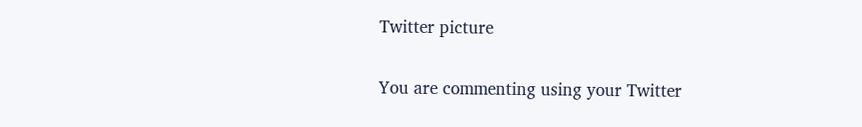Twitter picture

You are commenting using your Twitter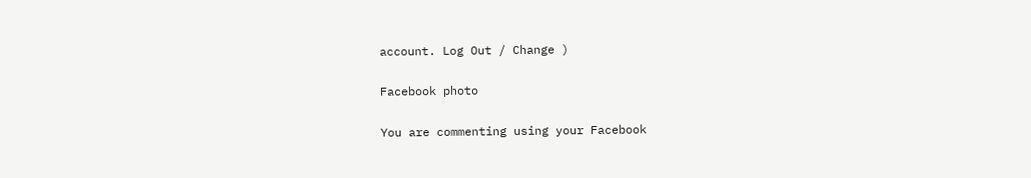account. Log Out / Change )

Facebook photo

You are commenting using your Facebook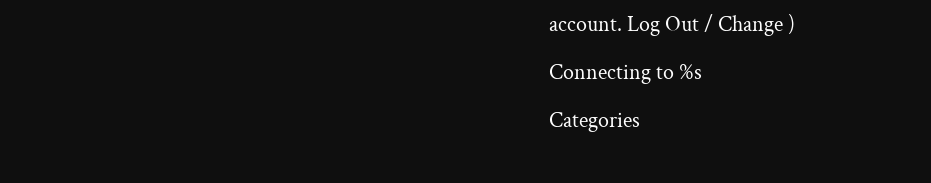account. Log Out / Change )

Connecting to %s

Categories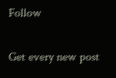Follow

Get every new post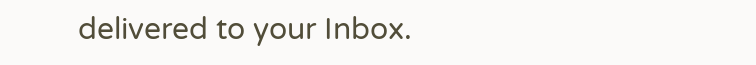delivered to your Inbox.